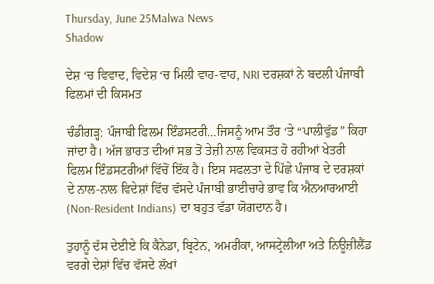Thursday, June 25Malwa News
Shadow

ਦੇਸ਼ ‘ਚ ਵਿਵਾਦ, ਵਿਦੇਸ਼ ‘ਚ ਮਿਲੀ ਵਾਹ-ਵਾਹ, NRI ਦਰਸ਼ਕਾਂ ਨੇ ਬਦਲੀ ਪੰਜਾਬੀ ਫਿਲਮਾਂ ਦੀ ਕਿਸਮਤ

ਚੰਡੀਗੜ੍ਹ: ਪੰਜਾਬੀ ਫਿਲਮ ਇੰਡਸਟਰੀ…ਜਿਸਨੂੰ ਆਮ ਤੌਰ ‘ਤੇ “ਪਾਲੀਵੁੱਡ” ਕਿਹਾ ਜਾਂਦਾ ਹੈ। ਅੱਜ ਭਾਰਤ ਦੀਆਂ ਸਭ ਤੋਂ ਤੇਜ਼ੀ ਨਾਲ ਵਿਕਸਤ ਹੋ ਰਹੀਆਂ ਖੇਤਰੀ ਫਿਲਮ ਇੰਡਸਟਰੀਆਂ ਵਿੱਚੋਂ ਇੱਕ ਹੈ। ਇਸ ਸਫਲਤਾ ਦੇ ਪਿੱਛੇ ਪੰਜਾਬ ਦੇ ਦਰਸ਼ਕਾਂ ਦੇ ਨਾਲ-ਨਾਲ ਵਿਦੇਸ਼ਾਂ ਵਿੱਚ ਵੱਸਦੇ ਪੰਜਾਬੀ ਭਾਈਚਾਰੇ ਭਾਵ ਕਿ ਐਨਆਰਆਈ (Non-Resident Indians) ਦਾ ਬਹੁਤ ਵੱਡਾ ਯੋਗਦਾਨ ਹੈ।

ਤੁਹਾਨੂੰ ਦੱਸ ਦੇਈਏ ਕਿ ਕੈਨੇਡਾ, ਬ੍ਰਿਟੇਨ, ਅਮਰੀਕਾ, ਆਸਟ੍ਰੇਲੀਆ ਅਤੇ ਨਿਊਜ਼ੀਲੈਂਡ ਵਰਗੇ ਦੇਸ਼ਾਂ ਵਿੱਚ ਵੱਸਦੇ ਲੱਖਾਂ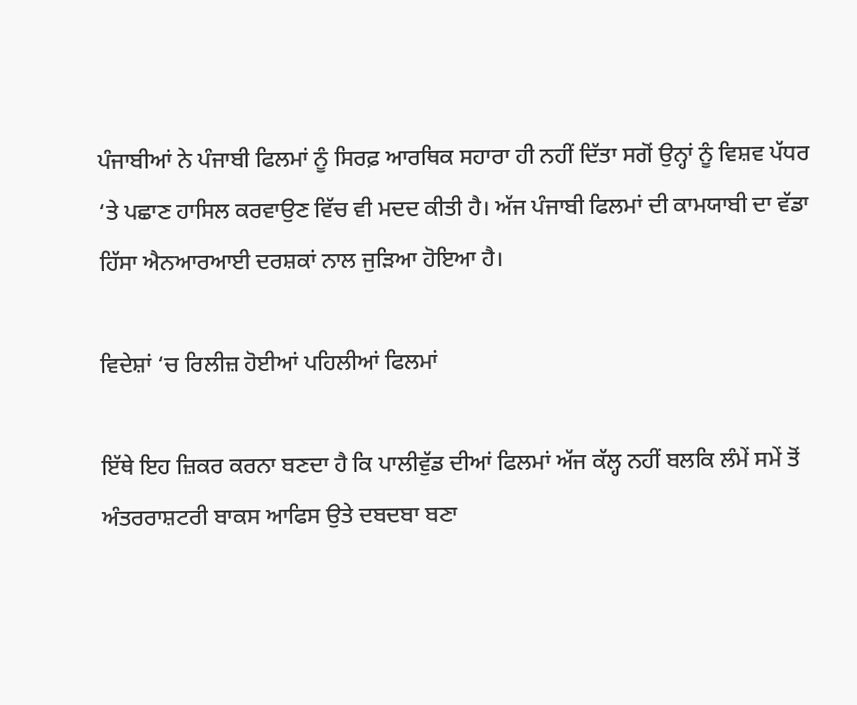ਪੰਜਾਬੀਆਂ ਨੇ ਪੰਜਾਬੀ ਫਿਲਮਾਂ ਨੂੰ ਸਿਰਫ਼ ਆਰਥਿਕ ਸਹਾਰਾ ਹੀ ਨਹੀਂ ਦਿੱਤਾ ਸਗੋਂ ਉਨ੍ਹਾਂ ਨੂੰ ਵਿਸ਼ਵ ਪੱਧਰ ‘ਤੇ ਪਛਾਣ ਹਾਸਿਲ ਕਰਵਾਉਣ ਵਿੱਚ ਵੀ ਮਦਦ ਕੀਤੀ ਹੈ। ਅੱਜ ਪੰਜਾਬੀ ਫਿਲਮਾਂ ਦੀ ਕਾਮਯਾਬੀ ਦਾ ਵੱਡਾ ਹਿੱਸਾ ਐਨਆਰਆਈ ਦਰਸ਼ਕਾਂ ਨਾਲ ਜੁੜਿਆ ਹੋਇਆ ਹੈ।

ਵਿਦੇਸ਼ਾਂ ‘ਚ ਰਿਲੀਜ਼ ਹੋਈਆਂ ਪਹਿਲੀਆਂ ਫਿਲਮਾਂ

ਇੱਥੇ ਇਹ ਜ਼ਿਕਰ ਕਰਨਾ ਬਣਦਾ ਹੈ ਕਿ ਪਾਲੀਵੁੱਡ ਦੀਆਂ ਫਿਲਮਾਂ ਅੱਜ ਕੱਲ੍ਹ ਨਹੀਂ ਬਲਕਿ ਲੰਮੇਂ ਸਮੇਂ ਤੋਂ ਅੰਤਰਰਾਸ਼ਟਰੀ ਬਾਕਸ ਆਫਿਸ ਉਤੇ ਦਬਦਬਾ ਬਣਾ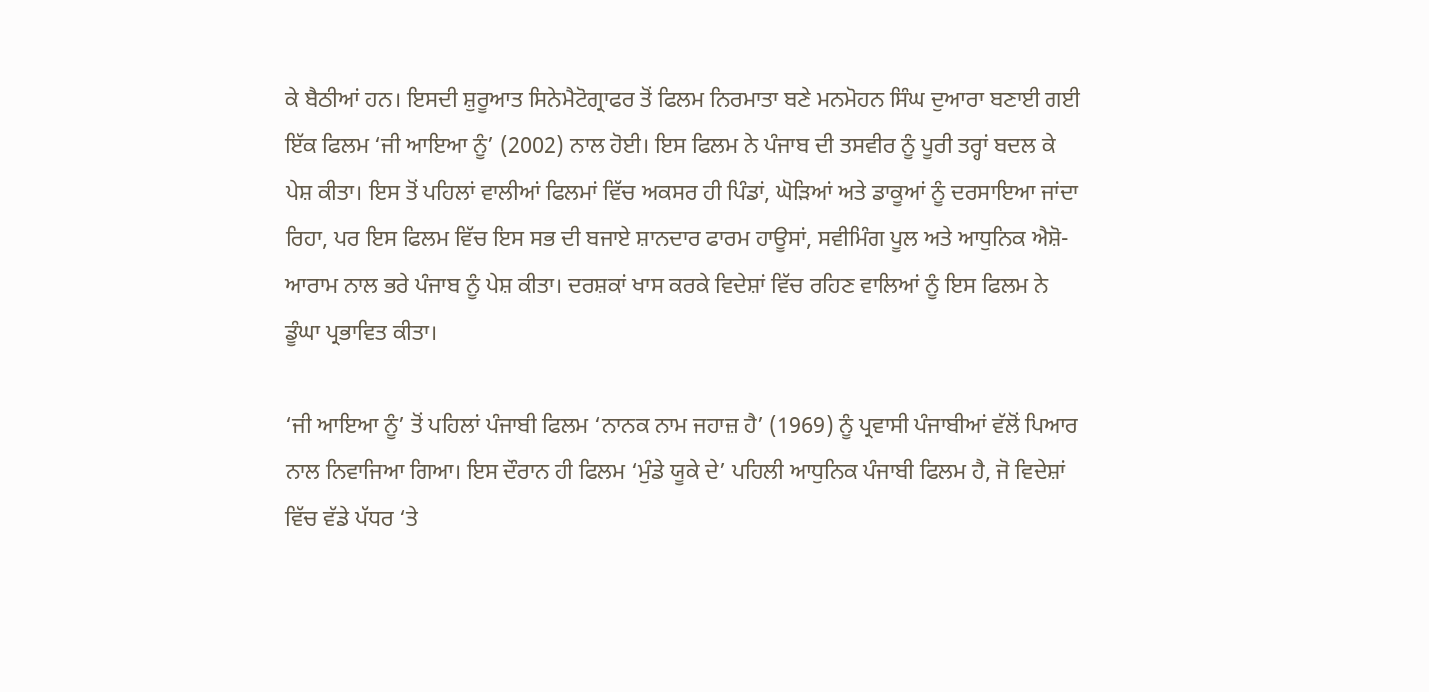ਕੇ ਬੈਠੀਆਂ ਹਨ। ਇਸਦੀ ਸ਼ੁਰੂਆਤ ਸਿਨੇਮੈਟੋਗ੍ਰਾਫਰ ਤੋਂ ਫਿਲਮ ਨਿਰਮਾਤਾ ਬਣੇ ਮਨਮੋਹਨ ਸਿੰਘ ਦੁਆਰਾ ਬਣਾਈ ਗਈ ਇੱਕ ਫਿਲਮ ‘ਜੀ ਆਇਆ ਨੂੰ’ (2002) ਨਾਲ ਹੋਈ। ਇਸ ਫਿਲਮ ਨੇ ਪੰਜਾਬ ਦੀ ਤਸਵੀਰ ਨੂੰ ਪੂਰੀ ਤਰ੍ਹਾਂ ਬਦਲ ਕੇ ਪੇਸ਼ ਕੀਤਾ। ਇਸ ਤੋਂ ਪਹਿਲਾਂ ਵਾਲੀਆਂ ਫਿਲਮਾਂ ਵਿੱਚ ਅਕਸਰ ਹੀ ਪਿੰਡਾਂ, ਘੋੜਿਆਂ ਅਤੇ ਡਾਕੂਆਂ ਨੂੰ ਦਰਸਾਇਆ ਜਾਂਦਾ ਰਿਹਾ, ਪਰ ਇਸ ਫਿਲਮ ਵਿੱਚ ਇਸ ਸਭ ਦੀ ਬਜਾਏ ਸ਼ਾਨਦਾਰ ਫਾਰਮ ਹਾਊਸਾਂ, ਸਵੀਮਿੰਗ ਪੂਲ ਅਤੇ ਆਧੁਨਿਕ ਐਸ਼ੋ-ਆਰਾਮ ਨਾਲ ਭਰੇ ਪੰਜਾਬ ਨੂੰ ਪੇਸ਼ ਕੀਤਾ। ਦਰਸ਼ਕਾਂ ਖਾਸ ਕਰਕੇ ਵਿਦੇਸ਼ਾਂ ਵਿੱਚ ਰਹਿਣ ਵਾਲਿਆਂ ਨੂੰ ਇਸ ਫਿਲਮ ਨੇ ਡੂੰਘਾ ਪ੍ਰਭਾਵਿਤ ਕੀਤਾ।

‘ਜੀ ਆਇਆ ਨੂੰ’ ਤੋਂ ਪਹਿਲਾਂ ਪੰਜਾਬੀ ਫਿਲਮ ‘ਨਾਨਕ ਨਾਮ ਜਹਾਜ਼ ਹੈ’ (1969) ਨੂੰ ਪ੍ਰਵਾਸੀ ਪੰਜਾਬੀਆਂ ਵੱਲੋਂ ਪਿਆਰ ਨਾਲ ਨਿਵਾਜਿਆ ਗਿਆ। ਇਸ ਦੌਰਾਨ ਹੀ ਫਿਲਮ ‘ਮੁੰਡੇ ਯੂਕੇ ਦੇ’ ਪਹਿਲੀ ਆਧੁਨਿਕ ਪੰਜਾਬੀ ਫਿਲਮ ਹੈ, ਜੋ ਵਿਦੇਸ਼ਾਂ ਵਿੱਚ ਵੱਡੇ ਪੱਧਰ ‘ਤੇ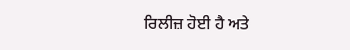ਰਿਲੀਜ਼ ਹੋਈ ਹੈ ਅਤੇ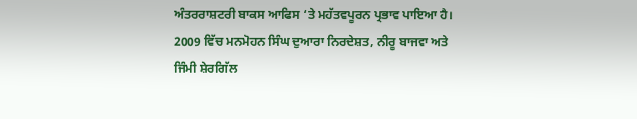ਅੰਤਰਰਾਸ਼ਟਰੀ ਬਾਕਸ ਆਫਿਸ ‘ਤੇ ਮਹੱਤਵਪੂਰਨ ਪ੍ਰਭਾਵ ਪਾਇਆ ਹੈ। 2009 ਵਿੱਚ ਮਨਮੋਹਨ ਸਿੰਘ ਦੁਆਰਾ ਨਿਰਦੇਸ਼ਤ, ਨੀਰੂ ਬਾਜਵਾ ਅਤੇ ਜਿੰਮੀ ਸ਼ੇਰਗਿੱਲ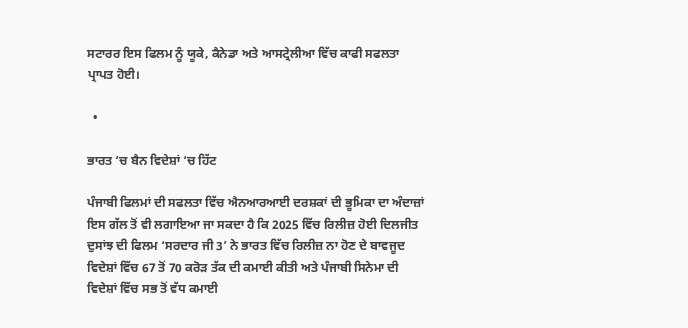ਸਟਾਰਰ ਇਸ ਫਿਲਮ ਨੂੰ ਯੂਕੇ, ਕੈਨੇਡਾ ਅਤੇ ਆਸਟ੍ਰੇਲੀਆ ਵਿੱਚ ਕਾਫੀ ਸਫਲਤਾ ਪ੍ਰਾਪਤ ਹੋਈ।

  •

ਭਾਰਤ ‘ਚ ਬੈਨ ਵਿਦੇਸ਼ਾਂ ‘ਚ ਹਿੱਟ

ਪੰਜਾਬੀ ਫਿਲਮਾਂ ਦੀ ਸਫਲਤਾ ਵਿੱਚ ਐਨਆਰਆਈ ਦਰਸ਼ਕਾਂ ਦੀ ਭੂਮਿਕਾ ਦਾ ਅੰਦਾਜ਼ਾਂ ਇਸ ਗੱਲ ਤੋਂ ਵੀ ਲਗਾਇਆ ਜਾ ਸਕਦਾ ਹੈ ਕਿ 2025 ਵਿੱਚ ਰਿਲੀਜ਼ ਹੋਈ ਦਿਲਜੀਤ ਦੁਸਾਂਝ ਦੀ ਫਿਲਮ ‘ਸਰਦਾਰ ਜੀ 3’ ਨੇ ਭਾਰਤ ਵਿੱਚ ਰਿਲੀਜ਼ ਨਾ ਹੋਣ ਦੇ ਬਾਵਜੂਦ ਵਿਦੇਸ਼ਾਂ ਵਿੱਚ 67 ਤੋਂ 70 ਕਰੋੜ ਤੱਕ ਦੀ ਕਮਾਈ ਕੀਤੀ ਅਤੇ ਪੰਜਾਬੀ ਸਿਨੇਮਾ ਦੀ ਵਿਦੇਸ਼ਾਂ ਵਿੱਚ ਸਭ ਤੋਂ ਵੱਧ ਕਮਾਈ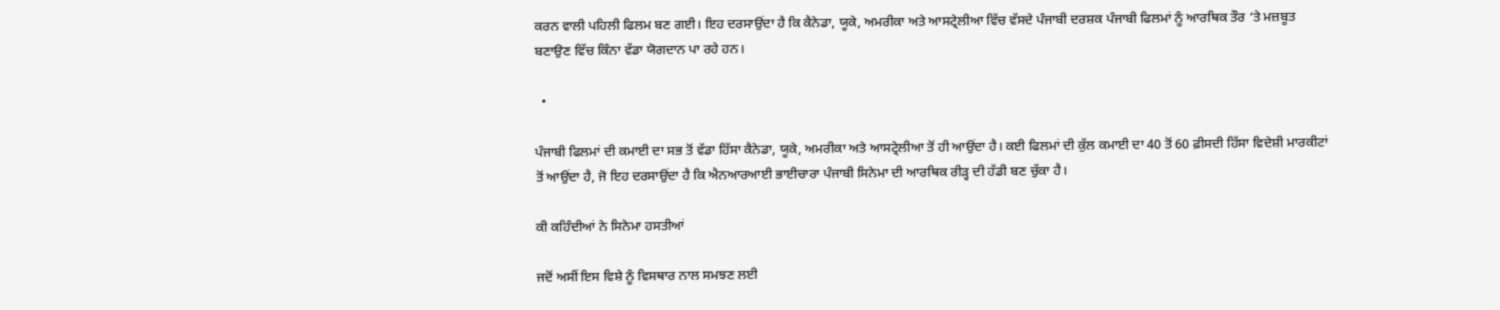ਕਰਨ ਵਾਲੀ ਪਹਿਲੀ ਫਿਲਮ ਬਣ ਗਈ। ਇਹ ਦਰਸਾਉਂਦਾ ਹੈ ਕਿ ਕੈਨੇਡਾ, ਯੂਕੇ, ਅਮਰੀਕਾ ਅਤੇ ਆਸਟ੍ਰੇਲੀਆ ਵਿੱਚ ਵੱਸਦੇ ਪੰਜਾਬੀ ਦਰਸ਼ਕ ਪੰਜਾਬੀ ਫਿਲਮਾਂ ਨੂੰ ਆਰਥਿਕ ਤੌਰ ‘ਤੇ ਮਜ਼ਬੂਤ ਬਣਾਉਣ ਵਿੱਚ ਕਿੰਨਾ ਵੱਡਾ ਯੋਗਦਾਨ ਪਾ ਰਹੇ ਹਨ।

  •

ਪੰਜਾਬੀ ਫਿਲਮਾਂ ਦੀ ਕਮਾਈ ਦਾ ਸਭ ਤੋਂ ਵੱਡਾ ਹਿੱਸਾ ਕੈਨੇਡਾ, ਯੂਕੇ, ਅਮਰੀਕਾ ਅਤੇ ਆਸਟ੍ਰੇਲੀਆ ਤੋਂ ਹੀ ਆਉਂਦਾ ਹੈ। ਕਈ ਫਿਲਮਾਂ ਦੀ ਕੁੱਲ ਕਮਾਈ ਦਾ 40 ਤੋਂ 60 ਫ਼ੀਸਦੀ ਹਿੱਸਾ ਵਿਦੇਸ਼ੀ ਮਾਰਕੀਟਾਂ ਤੋਂ ਆਉਂਦਾ ਹੈ, ਜੋ ਇਹ ਦਰਸਾਉਂਦਾ ਹੈ ਕਿ ਐਨਆਰਆਈ ਭਾਈਚਾਰਾ ਪੰਜਾਬੀ ਸਿਨੇਮਾ ਦੀ ਆਰਥਿਕ ਰੀੜ੍ਹ ਦੀ ਹੱਡੀ ਬਣ ਚੁੱਕਾ ਹੈ।

ਕੀ ਕਹਿੰਦੀਆਂ ਨੇ ਸਿਨੇਮਾ ਹਸਤੀਆਂ

ਜਦੋਂ ਅਸੀਂ ਇਸ ਵਿਸ਼ੇ ਨੂੰ ਵਿਸਥਾਰ ਨਾਲ ਸਮਝਣ ਲਈ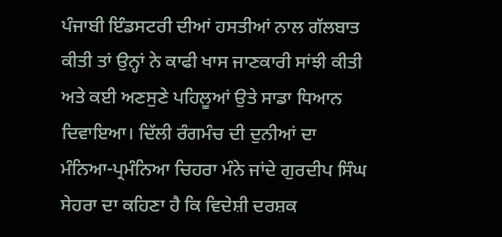ਪੰਜਾਬੀ ਇੰਡਸਟਰੀ ਦੀਆਂ ਹਸਤੀਆਂ ਨਾਲ ਗੱਲਬਾਤ ਕੀਤੀ ਤਾਂ ਉਨ੍ਹਾਂ ਨੇ ਕਾਫੀ ਖਾਸ ਜਾਣਕਾਰੀ ਸਾਂਝੀ ਕੀਤੀ ਅਤੇ ਕਈ ਅਣਸੁਣੇ ਪਹਿਲੂਆਂ ਉਤੇ ਸਾਡਾ ਧਿਆਨ ਦਿਵਾਇਆ। ਦਿੱਲੀ ਰੰਗਮੰਚ ਦੀ ਦੁਨੀਆਂ ਦਾ ਮੰਨਿਆ-ਪ੍ਰਮੰਨਿਆ ਚਿਹਰਾ ਮੰਨੇ ਜਾਂਦੇ ਗੁਰਦੀਪ ਸਿੰਘ ਸੇਹਰਾ ਦਾ ਕਹਿਣਾ ਹੈ ਕਿ ਵਿਦੇਸ਼ੀ ਦਰਸ਼ਕ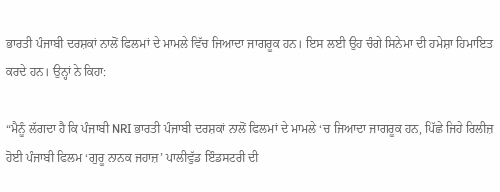ਭਾਰਤੀ ਪੰਜਾਬੀ ਦਰਸ਼ਕਾਂ ਨਾਲੋਂ ਫਿਲਮਾਂ ਦੇ ਮਾਮਲੇ ਵਿੱਚ ਜਿਆਦਾ ਜਾਗਰੂਕ ਹਨ। ਇਸ ਲਈ ਉਹ ਚੰਗੇ ਸਿਨੇਮਾ ਦੀ ਹਮੇਸ਼ਾ ਹਿਮਾਇਤ ਕਰਦੇ ਹਨ। ਉਨ੍ਹਾਂ ਨੇ ਕਿਹਾ:

“ਮੈਨੂੰ ਲੱਗਦਾ ਹੈ ਕਿ ਪੰਜਾਬੀ NRI ਭਾਰਤੀ ਪੰਜਾਬੀ ਦਰਸ਼ਕਾਂ ਨਾਲੋਂ ਫਿਲਮਾਂ ਦੇ ਮਾਮਲੇ ‘ਚ ਜਿਆਦਾ ਜਾਗਰੂਕ ਹਨ, ਪਿੱਛੇ ਜਿਹੇ ਰਿਲੀਜ਼ ਹੋਈ ਪੰਜਾਬੀ ਫਿਲਮ ‘ਗੁਰੂ ਨਾਨਕ ਜਹਾਜ਼’ ਪਾਲੀਵੁੱਡ ਇੰਡਸਟਰੀ ਦੀ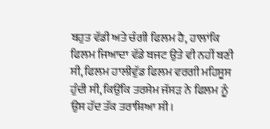ਬਹੁਤ ਵੱਡੀ ਅਤੇ ਚੰਗੀ ਫਿਲਮ ਹੈ, ਹਾਲਾਂਕਿ ਫਿਲਮ ਜਿਆਦਾ ਵੱਡੇ ਬਜਟ ਉਤੇ ਵੀ ਨਹੀਂ ਬਣੀ ਸੀ, ਫਿਲਮ ਹਾਲੀਵੁੱਡ ਫਿਲਮ ਵਰਗੀ ਮਹਿਸੂਸ ਹੁੰਦੀ ਸੀ, ਕਿਉਂਕਿ ਤਰਸੇਮ ਜੱਸੜ ਨੇ ਫਿਲਮ ਨੂੰ ਉਸ ਹੱਦ ਤੱਕ ਤਰਾਸ਼ਿਆ ਸੀ।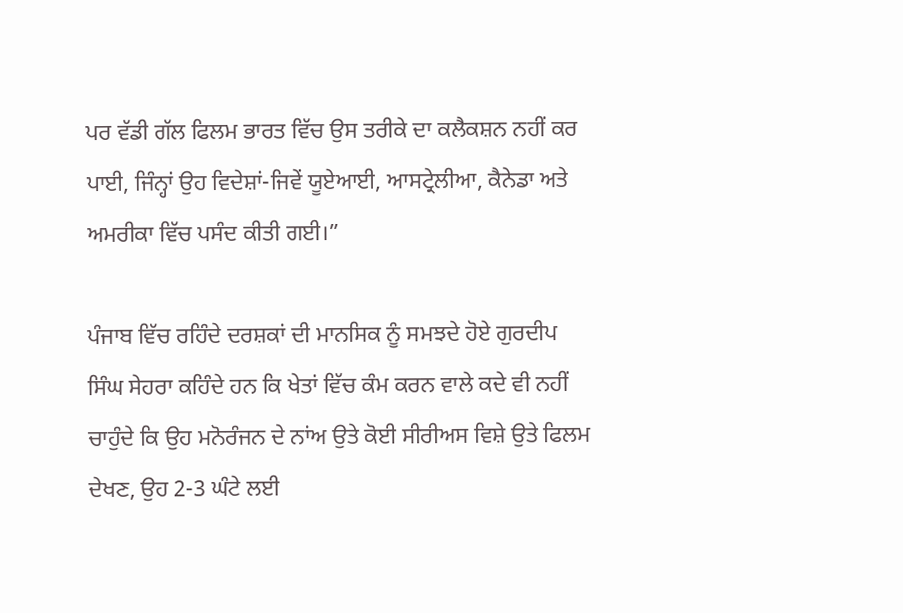ਪਰ ਵੱਡੀ ਗੱਲ ਫਿਲਮ ਭਾਰਤ ਵਿੱਚ ਉਸ ਤਰੀਕੇ ਦਾ ਕਲੈਕਸ਼ਨ ਨਹੀਂ ਕਰ ਪਾਈ, ਜਿੰਨ੍ਹਾਂ ਉਹ ਵਿਦੇਸ਼ਾਂ-ਜਿਵੇਂ ਯੂਏਆਈ, ਆਸਟ੍ਰੇਲੀਆ, ਕੈਨੇਡਾ ਅਤੇ ਅਮਰੀਕਾ ਵਿੱਚ ਪਸੰਦ ਕੀਤੀ ਗਈ।”

ਪੰਜਾਬ ਵਿੱਚ ਰਹਿੰਦੇ ਦਰਸ਼ਕਾਂ ਦੀ ਮਾਨਸਿਕ ਨੂੰ ਸਮਝਦੇ ਹੋਏ ਗੁਰਦੀਪ ਸਿੰਘ ਸੇਹਰਾ ਕਹਿੰਦੇ ਹਨ ਕਿ ਖੇਤਾਂ ਵਿੱਚ ਕੰਮ ਕਰਨ ਵਾਲੇ ਕਦੇ ਵੀ ਨਹੀਂ ਚਾਹੁੰਦੇ ਕਿ ਉਹ ਮਨੋਰੰਜਨ ਦੇ ਨਾਂਅ ਉਤੇ ਕੋਈ ਸੀਰੀਅਸ ਵਿਸ਼ੇ ਉਤੇ ਫਿਲਮ ਦੇਖਣ, ਉਹ 2-3 ਘੰਟੇ ਲਈ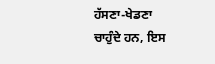ਹੱਸਣਾ-ਖੇਡਣਾ ਚਾਹੁੰਦੇ ਹਨ, ਇਸ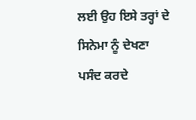ਲਈ ਉਹ ਇਸੇ ਤਰ੍ਹਾਂ ਦੇ ਸਿਨੇਮਾ ਨੂੰ ਦੇਖਣਾ ਪਸੰਦ ਕਰਦੇ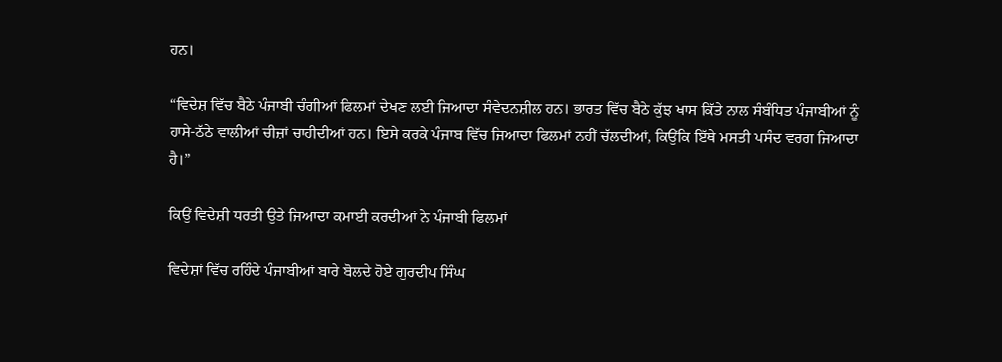ਹਨ।

“ਵਿਦੇਸ਼ ਵਿੱਚ ਬੈਠੇ ਪੰਜਾਬੀ ਚੰਗੀਆਂ ਫਿਲਮਾਂ ਦੇਖਣ ਲਈ ਜਿਆਦਾ ਸੰਵੇਦਨਸ਼ੀਲ ਹਨ। ਭਾਰਤ ਵਿੱਚ ਬੈਠੇ ਕੁੱਝ ਖਾਸ ਕਿੱਤੇ ਨਾਲ ਸੰਬੰਧਿਤ ਪੰਜਾਬੀਆਂ ਨੂੰ ਹਾਸੇ-ਠੱਠੇ ਵਾਲੀਆਂ ਚੀਜ਼ਾਂ ਚਾਹੀਦੀਆਂ ਹਨ। ਇਸੇ ਕਰਕੇ ਪੰਜਾਬ ਵਿੱਚ ਜਿਆਦਾ ਫਿਲਮਾਂ ਨਹੀਂ ਚੱਲਦੀਆਂ, ਕਿਉਂਕਿ ਇੱਥੇ ਮਸਤੀ ਪਸੰਦ ਵਰਗ ਜਿਆਦਾ ਹੈ।”

ਕਿਉਂ ਵਿਦੇਸ਼ੀ ਧਰਤੀ ਉਤੇ ਜਿਆਦਾ ਕਮਾਈ ਕਰਦੀਆਂ ਨੇ ਪੰਜਾਬੀ ਫਿਲਮਾਂ

ਵਿਦੇਸ਼ਾਂ ਵਿੱਚ ਰਹਿੰਦੇ ਪੰਜਾਬੀਆਂ ਬਾਰੇ ਬੋਲਦੇ ਹੋਏ ਗੁਰਦੀਪ ਸਿੰਘ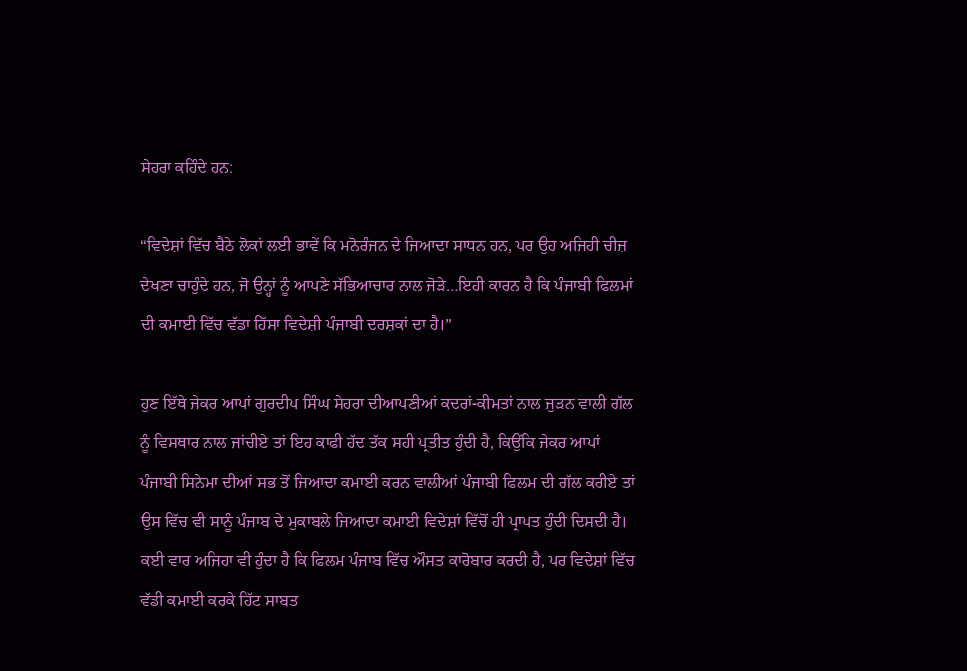ਸੇਹਰਾ ਕਹਿੰਦੇ ਹਨ:

“ਵਿਦੇਸ਼ਾਂ ਵਿੱਚ ਬੈਠੇ ਲੋਕਾਂ ਲਈ ਭਾਵੇਂ ਕਿ ਮਨੋਰੰਜਨ ਦੇ ਜਿਆਦਾ ਸਾਧਨ ਹਨ, ਪਰ ਉਹ ਅਜਿਹੀ ਚੀਜ਼ ਦੇਖਣਾ ਚਾਹੁੰਦੇ ਹਨ, ਜੋ ਉਨ੍ਹਾਂ ਨੂੰ ਆਪਣੇ ਸੱਭਿਆਚਾਰ ਨਾਲ ਜੋੜੇ…ਇਹੀ ਕਾਰਨ ਹੈ ਕਿ ਪੰਜਾਬੀ ਫਿਲਮਾਂ ਦੀ ਕਮਾਈ ਵਿੱਚ ਵੱਡਾ ਹਿੱਸਾ ਵਿਦੇਸ਼ੀ ਪੰਜਾਬੀ ਦਰਸ਼ਕਾਂ ਦਾ ਹੈ।”

ਹੁਣ ਇੱਥੇ ਜੇਕਰ ਆਪਾਂ ਗੁਰਦੀਪ ਸਿੰਘ ਸੇਹਰਾ ਦੀਆਪਣੀਆਂ ਕਦਰਾਂ-ਕੀਮਤਾਂ ਨਾਲ ਜੁੜਨ ਵਾਲੀ ਗੱਲ ਨੂੰ ਵਿਸਥਾਰ ਨਾਲ ਜਾਂਚੀਏ ਤਾਂ ਇਹ ਕਾਫੀ ਹੱਦ ਤੱਕ ਸਹੀ ਪ੍ਰਤੀਤ ਹੁੰਦੀ ਹੈ, ਕਿਉਂਕਿ ਜੇਕਰ ਆਪਾਂ ਪੰਜਾਬੀ ਸਿਨੇਮਾ ਦੀਆਂ ਸਭ ਤੋਂ ਜਿਆਦਾ ਕਮਾਈ ਕਰਨ ਵਾਲੀਆਂ ਪੰਜਾਬੀ ਫਿਲਮ ਦੀ ਗੱਲ ਕਰੀਏ ਤਾਂ ਉਸ ਵਿੱਚ ਵੀ ਸਾਨੂੰ ਪੰਜਾਬ ਦੇ ਮੁਕਾਬਲੇ ਜਿਆਦਾ ਕਮਾਈ ਵਿਦੇਸ਼ਾਂ ਵਿੱਚੋਂ ਹੀ ਪ੍ਰਾਪਤ ਹੁੰਦੀ ਦਿਸਦੀ ਹੈ। ਕਈ ਵਾਰ ਅਜਿਹਾ ਵੀ ਹੁੰਦਾ ਹੈ ਕਿ ਫਿਲਮ ਪੰਜਾਬ ਵਿੱਚ ਔਸਤ ਕਾਰੋਬਾਰ ਕਰਦੀ ਹੈ, ਪਰ ਵਿਦੇਸ਼ਾਂ ਵਿੱਚ ਵੱਡੀ ਕਮਾਈ ਕਰਕੇ ਹਿੱਟ ਸਾਬਤ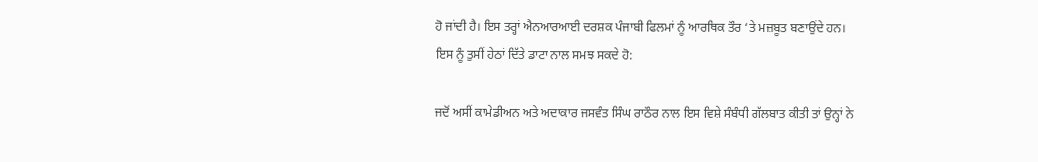ਹੋ ਜਾਂਦੀ ਹੈ। ਇਸ ਤਰ੍ਹਾਂ ਐਨਆਰਆਈ ਦਰਸ਼ਕ ਪੰਜਾਬੀ ਫਿਲਮਾਂ ਨੂੰ ਆਰਥਿਕ ਤੌਰ ‘ਤੇ ਮਜ਼ਬੂਤ ਬਣਾਉਂਦੇ ਹਨ। ਇਸ ਨੂੰ ਤੁਸੀਂ ਹੇਠਾਂ ਦਿੱਤੇ ਡਾਟਾ ਨਾਲ ਸਮਝ ਸਕਦੇ ਹੋ:

ਜਦੋਂ ਅਸੀਂ ਕਾਮੇਡੀਅਨ ਅਤੇ ਅਦਾਕਾਰ ਜਸਵੰਤ ਸਿੰਘ ਰਾਠੌਰ ਨਾਲ ਇਸ ਵਿਸ਼ੇ ਸੰਬੰਧੀ ਗੱਲਬਾਤ ਕੀਤੀ ਤਾਂ ਉਨ੍ਹਾਂ ਨੇ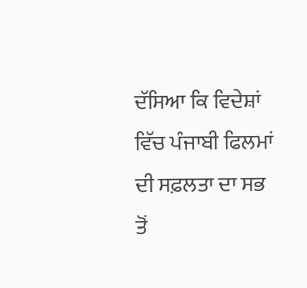ਦੱਸਿਆ ਕਿ ਵਿਦੇਸ਼ਾਂ ਵਿੱਚ ਪੰਜਾਬੀ ਫਿਲਮਾਂ ਦੀ ਸਫ਼ਲਤਾ ਦਾ ਸਭ ਤੋਂ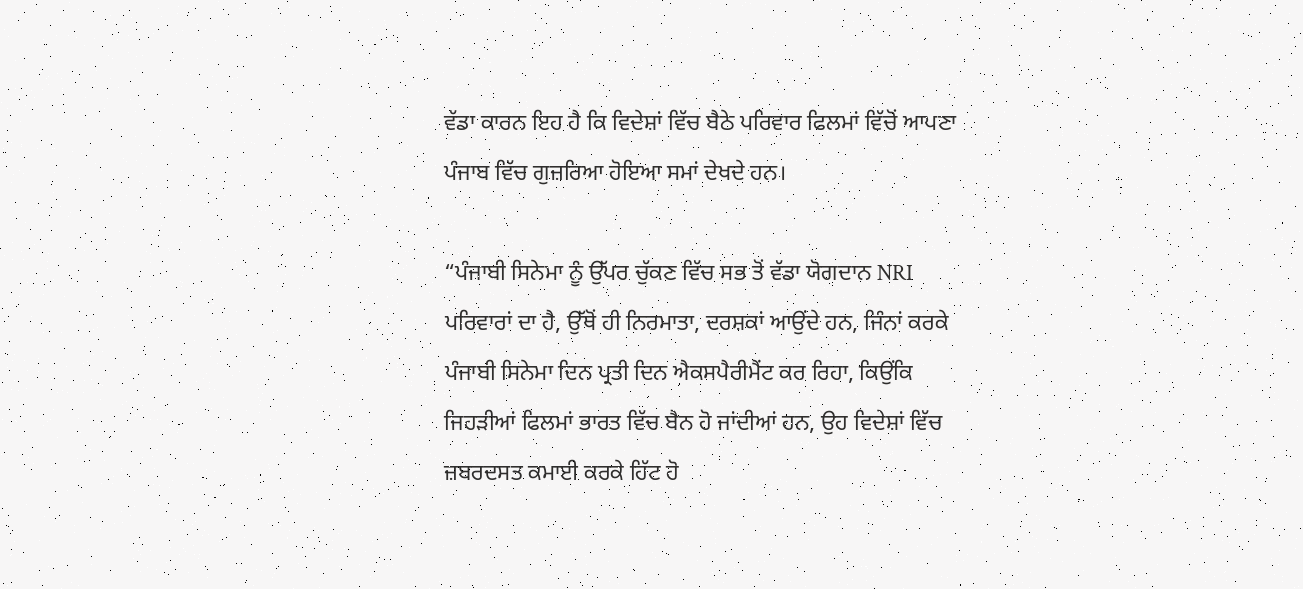ਵੱਡਾ ਕਾਰਨ ਇਹ ਹੈ ਕਿ ਵਿਦੇਸ਼ਾਂ ਵਿੱਚ ਬੈਠੇ ਪਰਿਵਾਰ ਫਿਲਮਾਂ ਵਿੱਚੋਂ ਆਪਣਾ ਪੰਜਾਬ ਵਿੱਚ ਗੁਜ਼ਰਿਆ ਹੋਇਆ ਸਮਾਂ ਦੇਖਦੇ ਹਨ।

“ਪੰਜਾਬੀ ਸਿਨੇਮਾ ਨੂੰ ਉੱਪਰ ਚੁੱਕਣ ਵਿੱਚ ਸਭ ਤੋਂ ਵੱਡਾ ਯੋਗਦਾਨ NRI ਪਰਿਵਾਰਾਂ ਦਾ ਹੈ, ਉੱਥੋਂ ਹੀ ਨਿਰਮਾਤਾ, ਦਰਸ਼ਕਾਂ ਆਉਂਦੇ ਹਨ, ਜਿੰਨਾਂ ਕਰਕੇ ਪੰਜਾਬੀ ਸਿਨੇਮਾ ਦਿਨ ਪ੍ਰਤੀ ਦਿਨ ਐਕਸਪੈਰੀਮੈਂਟ ਕਰ ਰਿਹਾ, ਕਿਉਂਕਿ ਜਿਹੜੀਆਂ ਫਿਲਮਾਂ ਭਾਰਤ ਵਿੱਚ ਬੈਨ ਹੋ ਜਾਂਦੀਆਂ ਹਨ, ਉਹ ਵਿਦੇਸ਼ਾਂ ਵਿੱਚ ਜ਼ਬਰਦਸਤ ਕਮਾਈ ਕਰਕੇ ਹਿੱਟ ਹੋ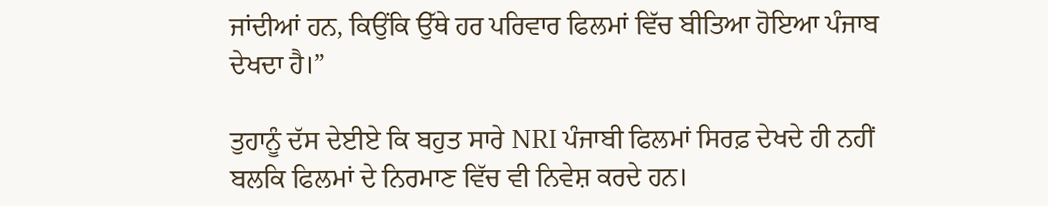ਜਾਂਦੀਆਂ ਹਨ, ਕਿਉਂਕਿ ਉੱਥੇ ਹਰ ਪਰਿਵਾਰ ਫਿਲਮਾਂ ਵਿੱਚ ਬੀਤਿਆ ਹੋਇਆ ਪੰਜਾਬ ਦੇਖਦਾ ਹੈ।”

ਤੁਹਾਨੂੰ ਦੱਸ ਦੇਈਏ ਕਿ ਬਹੁਤ ਸਾਰੇ NRI ਪੰਜਾਬੀ ਫਿਲਮਾਂ ਸਿਰਫ਼ ਦੇਖਦੇ ਹੀ ਨਹੀਂ ਬਲਕਿ ਫਿਲਮਾਂ ਦੇ ਨਿਰਮਾਣ ਵਿੱਚ ਵੀ ਨਿਵੇਸ਼ ਕਰਦੇ ਹਨ।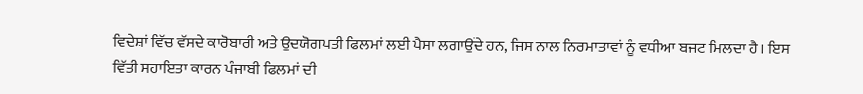ਵਿਦੇਸ਼ਾਂ ਵਿੱਚ ਵੱਸਦੇ ਕਾਰੋਬਾਰੀ ਅਤੇ ਉਦਯੋਗਪਤੀ ਫਿਲਮਾਂ ਲਈ ਪੈਸਾ ਲਗਾਉਂਦੇ ਹਨ, ਜਿਸ ਨਾਲ ਨਿਰਮਾਤਾਵਾਂ ਨੂੰ ਵਧੀਆ ਬਜਟ ਮਿਲਦਾ ਹੈ। ਇਸ ਵਿੱਤੀ ਸਹਾਇਤਾ ਕਾਰਨ ਪੰਜਾਬੀ ਫਿਲਮਾਂ ਦੀ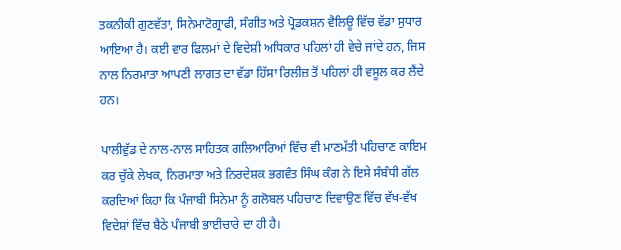ਤਕਨੀਕੀ ਗੁਣਵੱਤਾ, ਸਿਨੇਮਾਟੋਗ੍ਰਾਫੀ, ਸੰਗੀਤ ਅਤੇ ਪ੍ਰੋਡਕਸ਼ਨ ਵੈਲਿਊ ਵਿੱਚ ਵੱਡਾ ਸੁਧਾਰ ਆਇਆ ਹੈ। ਕਈ ਵਾਰ ਫਿਲਮਾਂ ਦੇ ਵਿਦੇਸ਼ੀ ਅਧਿਕਾਰ ਪਹਿਲਾਂ ਹੀ ਵੇਚੇ ਜਾਂਦੇ ਹਨ, ਜਿਸ ਨਾਲ ਨਿਰਮਾਤਾ ਆਪਣੀ ਲਾਗਤ ਦਾ ਵੱਡਾ ਹਿੱਸਾ ਰਿਲੀਜ਼ ਤੋਂ ਪਹਿਲਾਂ ਹੀ ਵਸੂਲ ਕਰ ਲੈਂਦੇ ਹਨ।

ਪਾਲੀਵੁੱਡ ਦੇ ਨਾਲ-ਨਾਲ ਸਾਹਿਤਕ ਗਲਿਆਰਿਆਂ ਵਿੱਚ ਵੀ ਮਾਣਮੱਤੀ ਪਹਿਚਾਣ ਕਾਇਮ ਕਰ ਚੁੱਕੇ ਲੇਖਕ, ਨਿਰਮਾਤਾ ਅਤੇ ਨਿਰਦੇਸ਼ਕ ਭਗਵੰਤ ਸਿੰਘ ਕੰਗ ਨੇ ਇਸੇ ਸੰਬੰਧੀ ਗੱਲ ਕਰਦਿਆਂ ਕਿਹਾ ਕਿ ਪੰਜਾਬੀ ਸਿਨੇਮਾ ਨੂੰ ਗਲੋਬਲ ਪਹਿਚਾਣ ਦਿਵਾਉਣ ਵਿੱਚ ਵੱਖ-ਵੱਖ ਵਿਦੇਸ਼ਾਂ ਵਿੱਚ ਬੈਠੇ ਪੰਜਾਬੀ ਭਾਈਚਾਰੇ ਦਾ ਹੀ ਹੈ।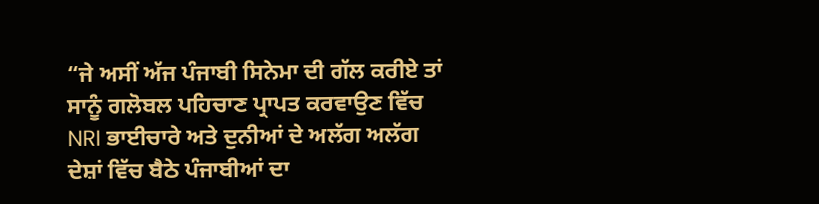“ਜੇ ਅਸੀਂ ਅੱਜ ਪੰਜਾਬੀ ਸਿਨੇਮਾ ਦੀ ਗੱਲ ਕਰੀਏ ਤਾਂ ਸਾਨੂੰ ਗਲੋਬਲ ਪਹਿਚਾਣ ਪ੍ਰਾਪਤ ਕਰਵਾਉਣ ਵਿੱਚ NRI ਭਾਈਚਾਰੇ ਅਤੇ ਦੁਨੀਆਂ ਦੇ ਅਲੱਗ ਅਲੱਗ ਦੇਸ਼ਾਂ ਵਿੱਚ ਬੈਠੇ ਪੰਜਾਬੀਆਂ ਦਾ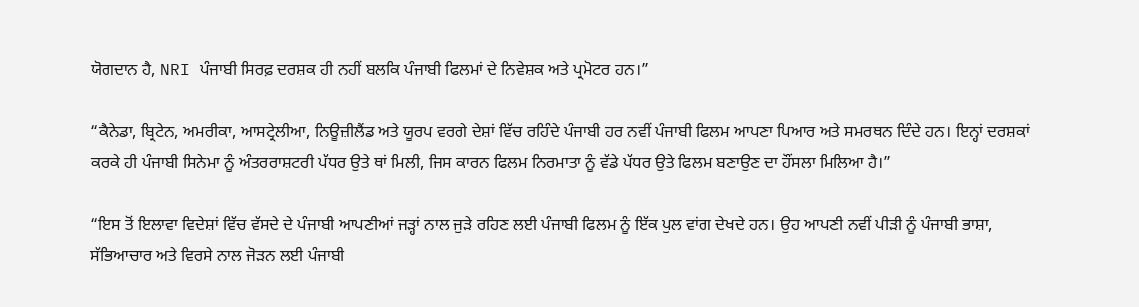ਯੋਗਦਾਨ ਹੈ, NRI ਪੰਜਾਬੀ ਸਿਰਫ਼ ਦਰਸ਼ਕ ਹੀ ਨਹੀਂ ਬਲਕਿ ਪੰਜਾਬੀ ਫਿਲਮਾਂ ਦੇ ਨਿਵੇਸ਼ਕ ਅਤੇ ਪ੍ਰਮੋਟਰ ਹਨ।”

“ਕੈਨੇਡਾ, ਬ੍ਰਿਟੇਨ, ਅਮਰੀਕਾ, ਆਸਟ੍ਰੇਲੀਆ, ਨਿਊਜ਼ੀਲੈਂਡ ਅਤੇ ਯੂਰਪ ਵਰਗੇ ਦੇਸ਼ਾਂ ਵਿੱਚ ਰਹਿੰਦੇ ਪੰਜਾਬੀ ਹਰ ਨਵੀਂ ਪੰਜਾਬੀ ਫਿਲਮ ਆਪਣਾ ਪਿਆਰ ਅਤੇ ਸਮਰਥਨ ਦਿੰਦੇ ਹਨ। ਇਨ੍ਹਾਂ ਦਰਸ਼ਕਾਂ ਕਰਕੇ ਹੀ ਪੰਜਾਬੀ ਸਿਨੇਮਾ ਨੂੰ ਅੰਤਰਰਾਸ਼ਟਰੀ ਪੱਧਰ ਉਤੇ ਥਾਂ ਮਿਲੀ, ਜਿਸ ਕਾਰਨ ਫਿਲਮ ਨਿਰਮਾਤਾ ਨੂੰ ਵੱਡੇ ਪੱਧਰ ਉਤੇ ਫਿਲਮ ਬਣਾਉਣ ਦਾ ਹੌਂਸਲਾ ਮਿਲਿਆ ਹੈ।”

“ਇਸ ਤੋਂ ਇਲਾਵਾ ਵਿਦੇਸ਼ਾਂ ਵਿੱਚ ਵੱਸਦੇ ਦੇ ਪੰਜਾਬੀ ਆਪਣੀਆਂ ਜੜ੍ਹਾਂ ਨਾਲ ਜੁੜੇ ਰਹਿਣ ਲਈ ਪੰਜਾਬੀ ਫਿਲਮ ਨੂੰ ਇੱਕ ਪੁਲ ਵਾਂਗ ਦੇਖਦੇ ਹਨ। ਉਹ ਆਪਣੀ ਨਵੀਂ ਪੀੜੀ ਨੂੰ ਪੰਜਾਬੀ ਭਾਸ਼ਾ, ਸੱਭਿਆਚਾਰ ਅਤੇ ਵਿਰਸੇ ਨਾਲ ਜੋੜਨ ਲਈ ਪੰਜਾਬੀ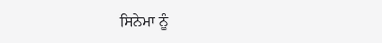ਸਿਨੇਮਾ ਨੂੰ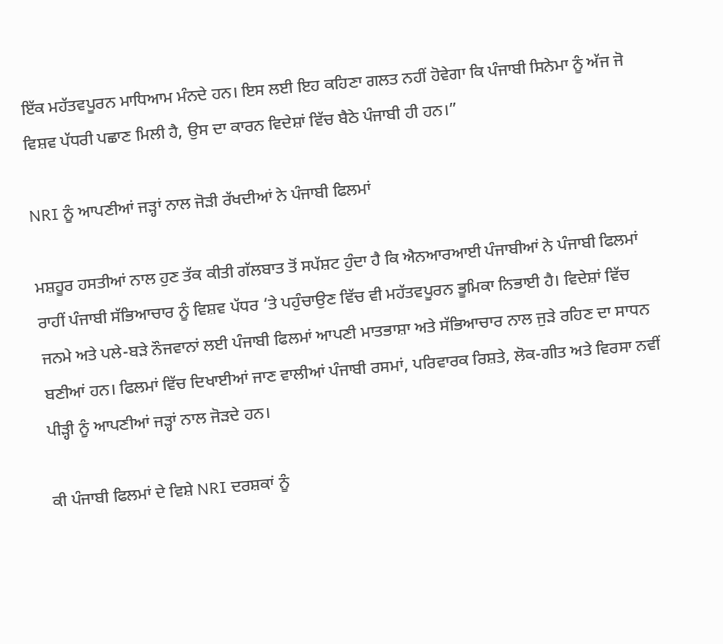ਇੱਕ ਮਹੱਤਵਪੂਰਨ ਮਾਧਿਆਮ ਮੰਨਦੇ ਹਨ। ਇਸ ਲਈ ਇਹ ਕਹਿਣਾ ਗਲਤ ਨਹੀਂ ਹੋਵੇਗਾ ਕਿ ਪੰਜਾਬੀ ਸਿਨੇਮਾ ਨੂੰ ਅੱਜ ਜੋ ਵਿਸ਼ਵ ਪੱਧਰੀ ਪਛਾਣ ਮਿਲੀ ਹੈ, ਉਸ ਦਾ ਕਾਰਨ ਵਿਦੇਸ਼ਾਂ ਵਿੱਚ ਬੈਠੇ ਪੰਜਾਬੀ ਹੀ ਹਨ।”

NRI ਨੂੰ ਆਪਣੀਆਂ ਜੜ੍ਹਾਂ ਨਾਲ ਜੋੜੀ ਰੱਖਦੀਆਂ ਨੇ ਪੰਜਾਬੀ ਫਿਲਮਾਂ

ਮਸ਼ਹੂਰ ਹਸਤੀਆਂ ਨਾਲ ਹੁਣ ਤੱਕ ਕੀਤੀ ਗੱਲਬਾਤ ਤੋਂ ਸਪੱਸ਼ਟ ਹੁੰਦਾ ਹੈ ਕਿ ਐਨਆਰਆਈ ਪੰਜਾਬੀਆਂ ਨੇ ਪੰਜਾਬੀ ਫਿਲਮਾਂ ਰਾਹੀਂ ਪੰਜਾਬੀ ਸੱਭਿਆਚਾਰ ਨੂੰ ਵਿਸ਼ਵ ਪੱਧਰ ‘ਤੇ ਪਹੁੰਚਾਉਣ ਵਿੱਚ ਵੀ ਮਹੱਤਵਪੂਰਨ ਭੂਮਿਕਾ ਨਿਭਾਈ ਹੈ। ਵਿਦੇਸ਼ਾਂ ਵਿੱਚ ਜਨਮੇ ਅਤੇ ਪਲੇ-ਬੜੇ ਨੌਜਵਾਨਾਂ ਲਈ ਪੰਜਾਬੀ ਫਿਲਮਾਂ ਆਪਣੀ ਮਾਤਭਾਸ਼ਾ ਅਤੇ ਸੱਭਿਆਚਾਰ ਨਾਲ ਜੁੜੇ ਰਹਿਣ ਦਾ ਸਾਧਨ ਬਣੀਆਂ ਹਨ। ਫਿਲਮਾਂ ਵਿੱਚ ਦਿਖਾਈਆਂ ਜਾਣ ਵਾਲੀਆਂ ਪੰਜਾਬੀ ਰਸਮਾਂ, ਪਰਿਵਾਰਕ ਰਿਸ਼ਤੇ, ਲੋਕ-ਗੀਤ ਅਤੇ ਵਿਰਸਾ ਨਵੀਂ ਪੀੜ੍ਹੀ ਨੂੰ ਆਪਣੀਆਂ ਜੜ੍ਹਾਂ ਨਾਲ ਜੋੜਦੇ ਹਨ।

ਕੀ ਪੰਜਾਬੀ ਫਿਲਮਾਂ ਦੇ ਵਿਸ਼ੇ NRI ਦਰਸ਼ਕਾਂ ਨੂੰ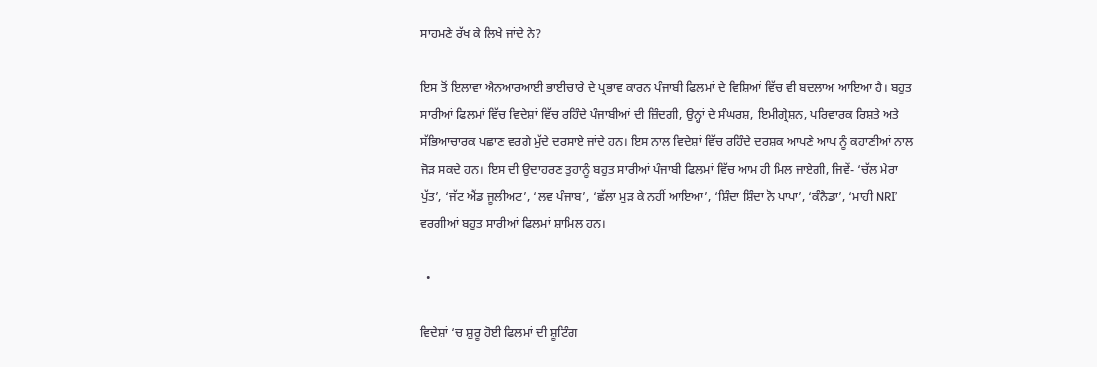ਸਾਹਮਣੇ ਰੱਖ ਕੇ ਲਿਖੇ ਜਾਂਦੇ ਨੇ?

ਇਸ ਤੋਂ ਇਲਾਵਾ ਐਨਆਰਆਈ ਭਾਈਚਾਰੇ ਦੇ ਪ੍ਰਭਾਵ ਕਾਰਨ ਪੰਜਾਬੀ ਫਿਲਮਾਂ ਦੇ ਵਿਸ਼ਿਆਂ ਵਿੱਚ ਵੀ ਬਦਲਾਅ ਆਇਆ ਹੈ। ਬਹੁਤ ਸਾਰੀਆਂ ਫਿਲਮਾਂ ਵਿੱਚ ਵਿਦੇਸ਼ਾਂ ਵਿੱਚ ਰਹਿੰਦੇ ਪੰਜਾਬੀਆਂ ਦੀ ਜ਼ਿੰਦਗੀ, ਉਨ੍ਹਾਂ ਦੇ ਸੰਘਰਸ਼, ਇਮੀਗ੍ਰੇਸ਼ਨ, ਪਰਿਵਾਰਕ ਰਿਸ਼ਤੇ ਅਤੇ ਸੱਭਿਆਚਾਰਕ ਪਛਾਣ ਵਰਗੇ ਮੁੱਦੇ ਦਰਸਾਏ ਜਾਂਦੇ ਹਨ। ਇਸ ਨਾਲ ਵਿਦੇਸ਼ਾਂ ਵਿੱਚ ਰਹਿੰਦੇ ਦਰਸ਼ਕ ਆਪਣੇ ਆਪ ਨੂੰ ਕਹਾਣੀਆਂ ਨਾਲ ਜੋੜ ਸਕਦੇ ਹਨ। ਇਸ ਦੀ ਉਦਾਹਰਣ ਤੁਹਾਨੂੰ ਬਹੁਤ ਸਾਰੀਆਂ ਪੰਜਾਬੀ ਫਿਲਮਾਂ ਵਿੱਚ ਆਮ ਹੀ ਮਿਲ ਜਾਏਗੀ, ਜਿਵੇਂ- ‘ਚੱਲ ਮੇਰਾ ਪੁੱਤ’, ‘ਜੱਟ ਐਂਡ ਜੂਲੀਅਟ’, ‘ਲਵ ਪੰਜਾਬ’, ‘ਛੱਲਾ ਮੁੜ ਕੇ ਨਹੀਂ ਆਇਆ’, ‘ਸ਼ਿੰਦਾ ਸ਼ਿੰਦਾ ਨੋ ਪਾਪਾ’, ‘ਕੰਨੈਡਾ’, ‘ਮਾਹੀ NRI’ ਵਰਗੀਆਂ ਬਹੁਤ ਸਾਰੀਆਂ ਫਿਲਮਾਂ ਸ਼ਾਮਿਲ ਹਨ।

  •

ਵਿਦੇਸ਼ਾਂ ‘ਚ ਸ਼ੁਰੂ ਹੋਈ ਫਿਲਮਾਂ ਦੀ ਸ਼ੂਟਿੰਗ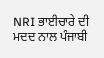NRI ਭਾਈਚਾਰੇ ਦੀ ਮਦਦ ਨਾਲ ਪੰਜਾਬੀ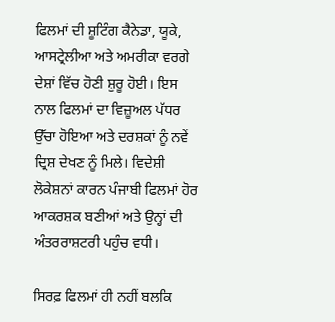ਫਿਲਮਾਂ ਦੀ ਸ਼ੂਟਿੰਗ ਕੈਨੇਡਾ, ਯੂਕੇ, ਆਸਟ੍ਰੇਲੀਆ ਅਤੇ ਅਮਰੀਕਾ ਵਰਗੇ ਦੇਸ਼ਾਂ ਵਿੱਚ ਹੋਣੀ ਸ਼ੁਰੂ ਹੋਈ। ਇਸ ਨਾਲ ਫਿਲਮਾਂ ਦਾ ਵਿਜ਼ੂਅਲ ਪੱਧਰ ਉੱਚਾ ਹੋਇਆ ਅਤੇ ਦਰਸ਼ਕਾਂ ਨੂੰ ਨਵੇਂ ਦ੍ਰਿਸ਼ ਦੇਖਣ ਨੂੰ ਮਿਲੇ। ਵਿਦੇਸ਼ੀ ਲੋਕੇਸ਼ਨਾਂ ਕਾਰਨ ਪੰਜਾਬੀ ਫਿਲਮਾਂ ਹੋਰ ਆਕਰਸ਼ਕ ਬਣੀਆਂ ਅਤੇ ਉਨ੍ਹਾਂ ਦੀ ਅੰਤਰਰਾਸ਼ਟਰੀ ਪਹੁੰਚ ਵਧੀ।

ਸਿਰਫ਼ ਫਿਲਮਾਂ ਹੀ ਨਹੀਂ ਬਲਕਿ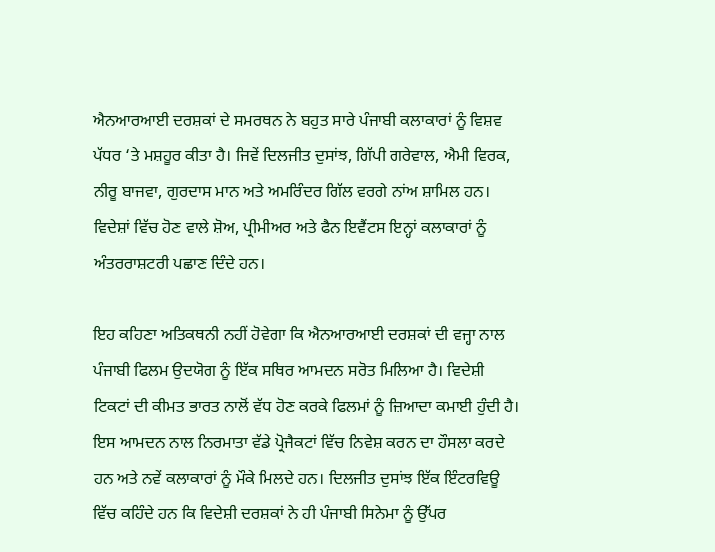ਐਨਆਰਆਈ ਦਰਸ਼ਕਾਂ ਦੇ ਸਮਰਥਨ ਨੇ ਬਹੁਤ ਸਾਰੇ ਪੰਜਾਬੀ ਕਲਾਕਾਰਾਂ ਨੂੰ ਵਿਸ਼ਵ ਪੱਧਰ ‘ਤੇ ਮਸ਼ਹੂਰ ਕੀਤਾ ਹੈ। ਜਿਵੇਂ ਦਿਲਜੀਤ ਦੁਸਾਂਝ, ਗਿੱਪੀ ਗਰੇਵਾਲ, ਐਮੀ ਵਿਰਕ, ਨੀਰੂ ਬਾਜਵਾ, ਗੁਰਦਾਸ ਮਾਨ ਅਤੇ ਅਮਰਿੰਦਰ ਗਿੱਲ ਵਰਗੇ ਨਾਂਅ ਸ਼ਾਮਿਲ ਹਨ। ਵਿਦੇਸ਼ਾਂ ਵਿੱਚ ਹੋਣ ਵਾਲੇ ਸ਼ੋਅ, ਪ੍ਰੀਮੀਅਰ ਅਤੇ ਫੈਨ ਇਵੈਂਟਸ ਇਨ੍ਹਾਂ ਕਲਾਕਾਰਾਂ ਨੂੰ ਅੰਤਰਰਾਸ਼ਟਰੀ ਪਛਾਣ ਦਿੰਦੇ ਹਨ।

ਇਹ ਕਹਿਣਾ ਅਤਿਕਥਨੀ ਨਹੀਂ ਹੋਵੇਗਾ ਕਿ ਐਨਆਰਆਈ ਦਰਸ਼ਕਾਂ ਦੀ ਵਜ੍ਹਾ ਨਾਲ ਪੰਜਾਬੀ ਫਿਲਮ ਉਦਯੋਗ ਨੂੰ ਇੱਕ ਸਥਿਰ ਆਮਦਨ ਸਰੋਤ ਮਿਲਿਆ ਹੈ। ਵਿਦੇਸ਼ੀ ਟਿਕਟਾਂ ਦੀ ਕੀਮਤ ਭਾਰਤ ਨਾਲੋਂ ਵੱਧ ਹੋਣ ਕਰਕੇ ਫਿਲਮਾਂ ਨੂੰ ਜ਼ਿਆਦਾ ਕਮਾਈ ਹੁੰਦੀ ਹੈ। ਇਸ ਆਮਦਨ ਨਾਲ ਨਿਰਮਾਤਾ ਵੱਡੇ ਪ੍ਰੋਜੈਕਟਾਂ ਵਿੱਚ ਨਿਵੇਸ਼ ਕਰਨ ਦਾ ਹੌਸਲਾ ਕਰਦੇ ਹਨ ਅਤੇ ਨਵੇਂ ਕਲਾਕਾਰਾਂ ਨੂੰ ਮੌਕੇ ਮਿਲਦੇ ਹਨ। ਦਿਲਜੀਤ ਦੁਸਾਂਝ ਇੱਕ ਇੰਟਰਵਿਊ ਵਿੱਚ ਕਹਿੰਦੇ ਹਨ ਕਿ ਵਿਦੇਸ਼ੀ ਦਰਸ਼ਕਾਂ ਨੇ ਹੀ ਪੰਜਾਬੀ ਸਿਨੇਮਾ ਨੂੰ ਉੱਪਰ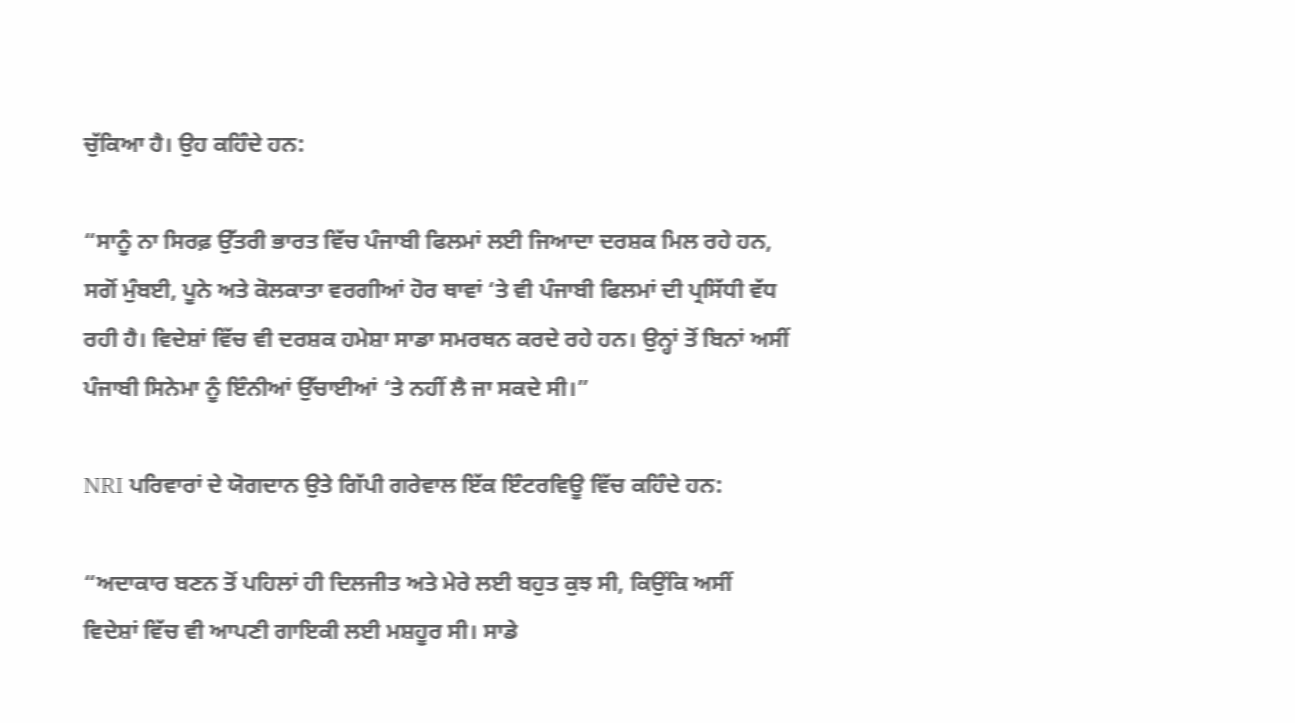ਚੁੱਕਿਆ ਹੈ। ਉਹ ਕਹਿੰਦੇ ਹਨ:

“ਸਾਨੂੰ ਨਾ ਸਿਰਫ਼ ਉੱਤਰੀ ਭਾਰਤ ਵਿੱਚ ਪੰਜਾਬੀ ਫਿਲਮਾਂ ਲਈ ਜਿਆਦਾ ਦਰਸ਼ਕ ਮਿਲ ਰਹੇ ਹਨ, ਸਗੋਂ ਮੁੰਬਈ, ਪੂਨੇ ਅਤੇ ਕੋਲਕਾਤਾ ਵਰਗੀਆਂ ਹੋਰ ਥਾਵਾਂ ‘ਤੇ ਵੀ ਪੰਜਾਬੀ ਫਿਲਮਾਂ ਦੀ ਪ੍ਰਸਿੱਧੀ ਵੱਧ ਰਹੀ ਹੈ। ਵਿਦੇਸ਼ਾਂ ਵਿੱਚ ਵੀ ਦਰਸ਼ਕ ਹਮੇਸ਼ਾ ਸਾਡਾ ਸਮਰਥਨ ਕਰਦੇ ਰਹੇ ਹਨ। ਉਨ੍ਹਾਂ ਤੋਂ ਬਿਨਾਂ ਅਸੀਂ ਪੰਜਾਬੀ ਸਿਨੇਮਾ ਨੂੰ ਇੰਨੀਆਂ ਉੱਚਾਈਆਂ ‘ਤੇ ਨਹੀਂ ਲੈ ਜਾ ਸਕਦੇ ਸੀ।”

NRI ਪਰਿਵਾਰਾਂ ਦੇ ਯੋਗਦਾਨ ਉਤੇ ਗਿੱਪੀ ਗਰੇਵਾਲ ਇੱਕ ਇੰਟਰਵਿਊ ਵਿੱਚ ਕਹਿੰਦੇ ਹਨ:

“ਅਦਾਕਾਰ ਬਣਨ ਤੋਂ ਪਹਿਲਾਂ ਹੀ ਦਿਲਜੀਤ ਅਤੇ ਮੇਰੇ ਲਈ ਬਹੁਤ ਕੁਝ ਸੀ, ਕਿਉਂਕਿ ਅਸੀਂ ਵਿਦੇਸ਼ਾਂ ਵਿੱਚ ਵੀ ਆਪਣੀ ਗਾਇਕੀ ਲਈ ਮਸ਼ਹੂਰ ਸੀ। ਸਾਡੇ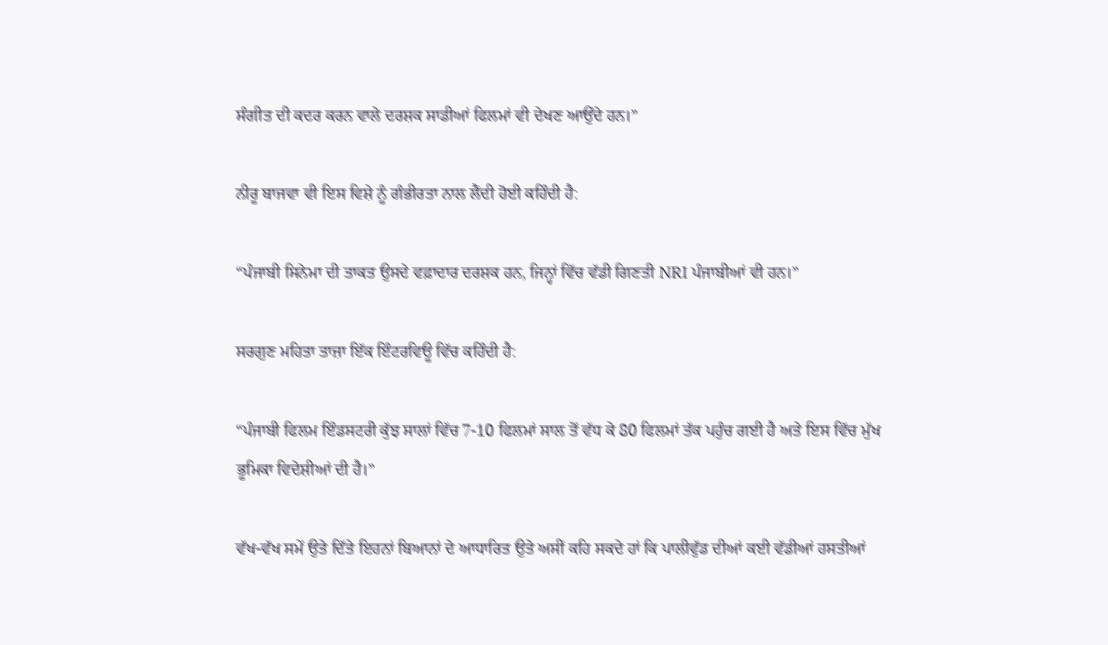ਸੰਗੀਤ ਦੀ ਕਦਰ ਕਰਨ ਵਾਲੇ ਦਰਸ਼ਕ ਸਾਡੀਆਂ ਫਿਲਮਾਂ ਵੀ ਦੇਖਣ ਆਉਂਦੇ ਹਨ।”

ਨੀਰੂ ਬਾਜਵਾ ਵੀ ਇਸ ਵਿਸ਼ੇ ਨੂੰ ਗੰਭੀਰਤਾ ਨਾਲ ਲੈਂਦੀ ਹੋਈ ਕਹਿੰਦੀ ਹੈ:

“ਪੰਜਾਬੀ ਸਿਨੇਮਾ ਦੀ ਤਾਕਤ ਉਸਦੇ ਵਫ਼ਾਦਾਰ ਦਰਸ਼ਕ ਹਨ, ਜਿਨ੍ਹਾਂ ਵਿੱਚ ਵੱਡੀ ਗਿਣਤੀ NRI ਪੰਜਾਬੀਆਂ ਵੀ ਹਨ।”

ਸਰਗੁਣ ਮਹਿਤਾ ਤਾਜ਼ਾ ਇੱਕ ਇੰਟਰਵਿਊ ਵਿੱਚ ਕਹਿੰਦੀ ਹੈ:

“ਪੰਜਾਬੀ ਫਿਲਮ ਇੰਡਸਟਰੀ ਕੁੱਝ ਸਾਲਾਂ ਵਿੱਚ 7-10 ਫਿਲਮਾਂ ਸਾਲ ਤੋਂ ਵੱਧ ਕੇ 80 ਫਿਲਮਾਂ ਤੱਕ ਪਹੁੰਚ ਗਈ ਹੈ ਅਤੇ ਇਸ ਵਿੱਚ ਮੁੱਖ ਭੂਮਿਕਾ ਵਿਦੇਸ਼ੀਆਂ ਦੀ ਹੈ।”

ਵੱਖ-ਵੱਖ ਸਮੇਂ ਉਤੇ ਦਿੱਤੇ ਇਹਨਾਂ ਬਿਆਨਾਂ ਦੇ ਆਧਾਰਿਤ ਉਤੇ ਅਸੀਂ ਕਹਿ ਸਕਦੇ ਹਾਂ ਕਿ ਪਾਲੀਵੁੱਡ ਦੀਆਂ ਕਈ ਵੱਡੀਆਂ ਹਸਤੀਆਂ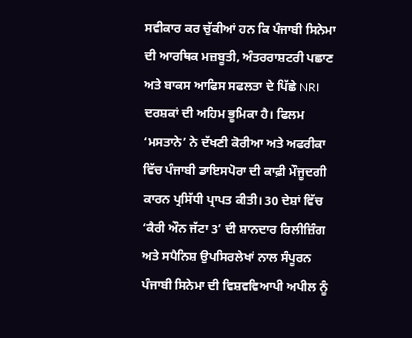ਸਵੀਕਾਰ ਕਰ ਚੁੱਕੀਆਂ ਹਨ ਕਿ ਪੰਜਾਬੀ ਸਿਨੇਮਾ ਦੀ ਆਰਥਿਕ ਮਜ਼ਬੂਤੀ, ਅੰਤਰਰਾਸ਼ਟਰੀ ਪਛਾਣ ਅਤੇ ਬਾਕਸ ਆਫਿਸ ਸਫਲਤਾ ਦੇ ਪਿੱਛੇ NRI ਦਰਸ਼ਕਾਂ ਦੀ ਅਹਿਮ ਭੂਮਿਕਾ ਹੈ। ਫਿਲਮ ‘ਮਸਤਾਨੇ’ ਨੇ ਦੱਖਣੀ ਕੋਰੀਆ ਅਤੇ ਅਫਰੀਕਾ ਵਿੱਚ ਪੰਜਾਬੀ ਡਾਇਸਪੋਰਾ ਦੀ ਕਾਫ਼ੀ ਮੌਜੂਦਗੀ ਕਾਰਨ ਪ੍ਰਸਿੱਧੀ ਪ੍ਰਾਪਤ ਕੀਤੀ। 30 ਦੇਸ਼ਾਂ ਵਿੱਚ ‘ਕੈਰੀ ਔਨ ਜੱਟਾ 3’ ਦੀ ਸ਼ਾਨਦਾਰ ਰਿਲੀਜ਼ਿੰਗ ਅਤੇ ਸਪੈਨਿਸ਼ ਉਪਸਿਰਲੇਖਾਂ ਨਾਲ ਸੰਪੂਰਨ ਪੰਜਾਬੀ ਸਿਨੇਮਾ ਦੀ ਵਿਸ਼ਵਵਿਆਪੀ ਅਪੀਲ ਨੂੰ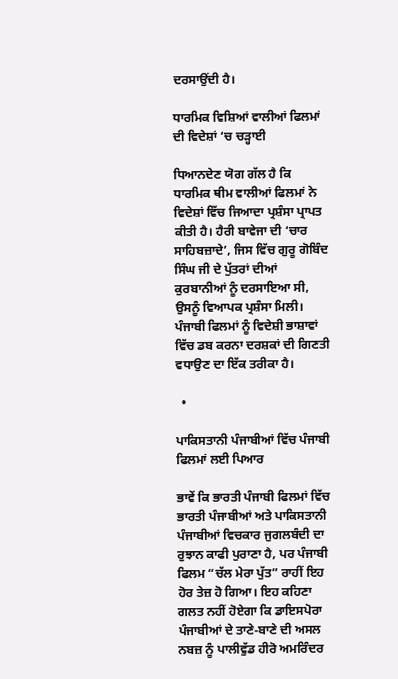ਦਰਸਾਉਂਦੀ ਹੈ।

ਧਾਰਮਿਕ ਵਿਸ਼ਿਆਂ ਵਾਲੀਆਂ ਫਿਲਮਾਂ ਦੀ ਵਿਦੇਸ਼ਾਂ ‘ਚ ਚੜ੍ਹਾਈ

ਧਿਆਨਦੇਣ ਯੋਗ ਗੱਲ ਹੈ ਕਿ ਧਾਰਮਿਕ ਥੀਮ ਵਾਲੀਆਂ ਫਿਲਮਾਂ ਨੇ ਵਿਦੇਸ਼ਾਂ ਵਿੱਚ ਜਿਆਦਾ ਪ੍ਰਸ਼ੰਸਾ ਪ੍ਰਾਪਤ ਕੀਤੀ ਹੈ। ਹੈਰੀ ਬਾਵੇਜਾ ਦੀ ‘ਚਾਰ ਸਾਹਿਬਜ਼ਾਦੇ’, ਜਿਸ ਵਿੱਚ ਗੁਰੂ ਗੋਬਿੰਦ ਸਿੰਘ ਜੀ ਦੇ ਪੁੱਤਰਾਂ ਦੀਆਂ ਕੁਰਬਾਨੀਆਂ ਨੂੰ ਦਰਸਾਇਆ ਸੀ, ਉਸਨੂੰ ਵਿਆਪਕ ਪ੍ਰਸ਼ੰਸਾ ਮਿਲੀ। ਪੰਜਾਬੀ ਫਿਲਮਾਂ ਨੂੰ ਵਿਦੇਸ਼ੀ ਭਾਸ਼ਾਵਾਂ ਵਿੱਚ ਡਬ ਕਰਨਾ ਦਰਸ਼ਕਾਂ ਦੀ ਗਿਣਤੀ ਵਧਾਉਣ ਦਾ ਇੱਕ ਤਰੀਕਾ ਹੈ।

  •

ਪਾਕਿਸਤਾਨੀ ਪੰਜਾਬੀਆਂ ਵਿੱਚ ਪੰਜਾਬੀ ਫਿਲਮਾਂ ਲਈ ਪਿਆਰ

ਭਾਵੇਂ ਕਿ ਭਾਰਤੀ ਪੰਜਾਬੀ ਫਿਲਮਾਂ ਵਿੱਚ ਭਾਰਤੀ ਪੰਜਾਬੀਆਂ ਅਤੇ ਪਾਕਿਸਤਾਨੀ ਪੰਜਾਬੀਆਂ ਵਿਚਕਾਰ ਜੁਗਲਬੰਦੀ ਦਾ ਰੁਝਾਨ ਕਾਫੀ ਪੁਰਾਣਾ ਹੈ, ਪਰ ਪੰਜਾਬੀ ਫਿਲਮ “ਚੱਲ ਮੇਰਾ ਪੁੱਤ” ਰਾਹੀਂ ਇਹ ਹੋਰ ਤੇਜ਼ ਹੋ ਗਿਆ। ਇਹ ਕਹਿਣਾ ਗਲਤ ਨਹੀਂ ਹੋਏਗਾ ਕਿ ਡਾਇਸਪੋਰਾ ਪੰਜਾਬੀਆਂ ਦੇ ਤਾਣੇ-ਬਾਣੇ ਦੀ ਅਸਲ ਨਬਜ਼ ਨੂੰ ਪਾਲੀਵੁੱਡ ਹੀਰੋ ਅਮਰਿੰਦਰ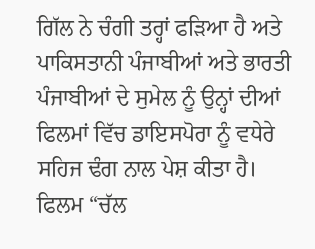ਗਿੱਲ ਨੇ ਚੰਗੀ ਤਰ੍ਹਾਂ ਫੜਿਆ ਹੈ ਅਤੇ ਪਾਕਿਸਤਾਨੀ ਪੰਜਾਬੀਆਂ ਅਤੇ ਭਾਰਤੀ ਪੰਜਾਬੀਆਂ ਦੇ ਸੁਮੇਲ ਨੂੰ ਉਨ੍ਹਾਂ ਦੀਆਂ ਫਿਲਮਾਂ ਵਿੱਚ ਡਾਇਸਪੋਰਾ ਨੂੰ ਵਧੇਰੇ ਸਹਿਜ ਢੰਗ ਨਾਲ ਪੇਸ਼ ਕੀਤਾ ਹੈ। ਫਿਲਮ “ਚੱਲ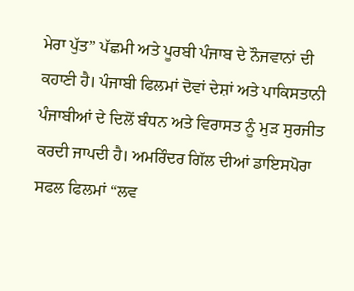ਮੇਰਾ ਪੁੱਤ” ਪੱਛਮੀ ਅਤੇ ਪੂਰਬੀ ਪੰਜਾਬ ਦੇ ਨੌਜਵਾਨਾਂ ਦੀ ਕਹਾਣੀ ਹੈ। ਪੰਜਾਬੀ ਫਿਲਮਾਂ ਦੋਵਾਂ ਦੇਸ਼ਾਂ ਅਤੇ ਪਾਕਿਸਤਾਨੀ ਪੰਜਾਬੀਆਂ ਦੇ ਦਿਲੋਂ ਬੰਧਨ ਅਤੇ ਵਿਰਾਸਤ ਨੂੰ ਮੁੜ ਸੁਰਜੀਤ ਕਰਦੀ ਜਾਪਦੀ ਹੈ। ਅਮਰਿੰਦਰ ਗਿੱਲ ਦੀਆਂ ਡਾਇਸਪੋਰਾ ਸਫਲ ਫਿਲਮਾਂ “ਲਵ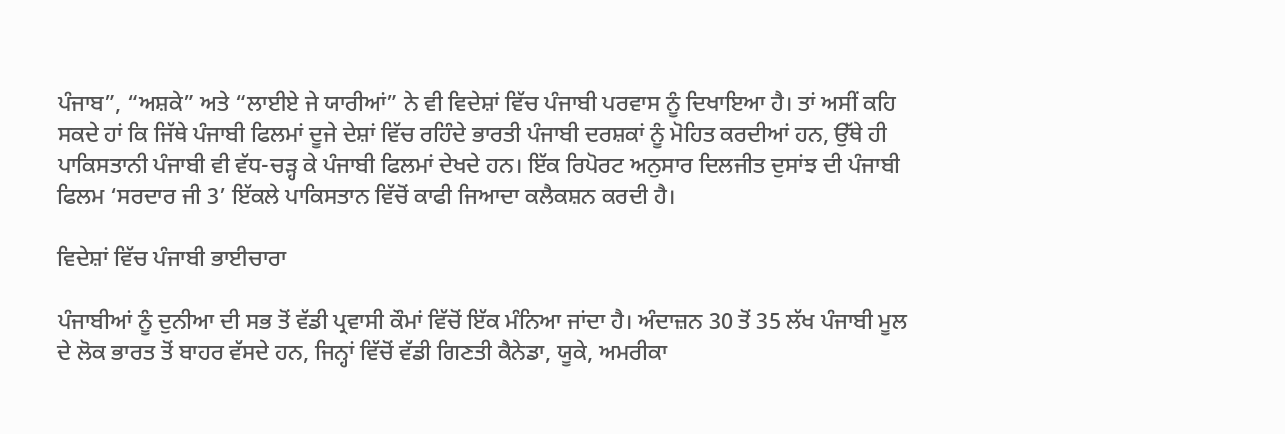ਪੰਜਾਬ”, “ਅਸ਼ਕੇ” ਅਤੇ “ਲਾਈਏ ਜੇ ਯਾਰੀਆਂ” ਨੇ ਵੀ ਵਿਦੇਸ਼ਾਂ ਵਿੱਚ ਪੰਜਾਬੀ ਪਰਵਾਸ ਨੂੰ ਦਿਖਾਇਆ ਹੈ। ਤਾਂ ਅਸੀਂ ਕਹਿ ਸਕਦੇ ਹਾਂ ਕਿ ਜਿੱਥੇ ਪੰਜਾਬੀ ਫਿਲਮਾਂ ਦੂਜੇ ਦੇਸ਼ਾਂ ਵਿੱਚ ਰਹਿੰਦੇ ਭਾਰਤੀ ਪੰਜਾਬੀ ਦਰਸ਼ਕਾਂ ਨੂੰ ਮੋਹਿਤ ਕਰਦੀਆਂ ਹਨ, ਉੱਥੇ ਹੀ ਪਾਕਿਸਤਾਨੀ ਪੰਜਾਬੀ ਵੀ ਵੱਧ-ਚੜ੍ਹ ਕੇ ਪੰਜਾਬੀ ਫਿਲਮਾਂ ਦੇਖਦੇ ਹਨ। ਇੱਕ ਰਿਪੋਰਟ ਅਨੁਸਾਰ ਦਿਲਜੀਤ ਦੁਸਾਂਝ ਦੀ ਪੰਜਾਬੀ ਫਿਲਮ ‘ਸਰਦਾਰ ਜੀ 3’ ਇੱਕਲੇ ਪਾਕਿਸਤਾਨ ਵਿੱਚੋਂ ਕਾਫੀ ਜਿਆਦਾ ਕਲੈਕਸ਼ਨ ਕਰਦੀ ਹੈ।

ਵਿਦੇਸ਼ਾਂ ਵਿੱਚ ਪੰਜਾਬੀ ਭਾਈਚਾਰਾ

ਪੰਜਾਬੀਆਂ ਨੂੰ ਦੁਨੀਆ ਦੀ ਸਭ ਤੋਂ ਵੱਡੀ ਪ੍ਰਵਾਸੀ ਕੌਮਾਂ ਵਿੱਚੋਂ ਇੱਕ ਮੰਨਿਆ ਜਾਂਦਾ ਹੈ। ਅੰਦਾਜ਼ਨ 30 ਤੋਂ 35 ਲੱਖ ਪੰਜਾਬੀ ਮੂਲ ਦੇ ਲੋਕ ਭਾਰਤ ਤੋਂ ਬਾਹਰ ਵੱਸਦੇ ਹਨ, ਜਿਨ੍ਹਾਂ ਵਿੱਚੋਂ ਵੱਡੀ ਗਿਣਤੀ ਕੈਨੇਡਾ, ਯੂਕੇ, ਅਮਰੀਕਾ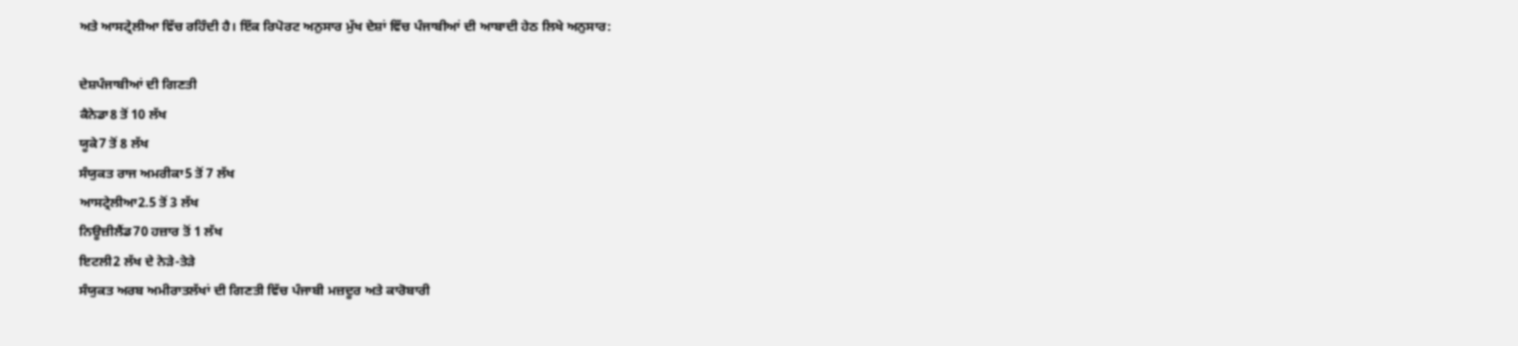ਅਤੇ ਆਸਟ੍ਰੇਲੀਆ ਵਿੱਚ ਰਹਿੰਦੀ ਹੈ। ਇੱਕ ਰਿਪੋਰਟ ਅਨੁਸਾਰ ਮੁੱਖ ਦੇਸ਼ਾਂ ਵਿੱਚ ਪੰਜਾਬੀਆਂ ਦੀ ਆਬਾਦੀ ਹੇਠ ਲਿਖੇ ਅਨੁਸਾਰ:

ਦੇਸ਼ਪੰਜਾਬੀਆਂ ਦੀ ਗਿਣਤੀ
ਕੈਨੇਡਾ8 ਤੋਂ 10 ਲੱਖ
ਯੂਕੇ7 ਤੋਂ 8 ਲੱਖ
ਸੰਯੁਕਤ ਰਾਜ ਅਮਰੀਕਾ5 ਤੋਂ 7 ਲੱਖ
ਆਸਟ੍ਰੇਲੀਆ2.5 ਤੋਂ 3 ਲੱਖ
ਨਿਊਜ਼ੀਲੈਂਡ70 ਹਜ਼ਾਰ ਤੋਂ 1 ਲੱਖ
ਇਟਲੀ2 ਲੱਖ ਦੇ ਨੇੜੇ-ਤੇੜੇ
ਸੰਯੁਕਤ ਅਰਬ ਅਮੀਰਾਤਲੱਖਾਂ ਦੀ ਗਿਣਤੀ ਵਿੱਚ ਪੰਜਾਬੀ ਮਜ਼ਦੂਰ ਅਤੇ ਕਾਰੋਬਾਰੀ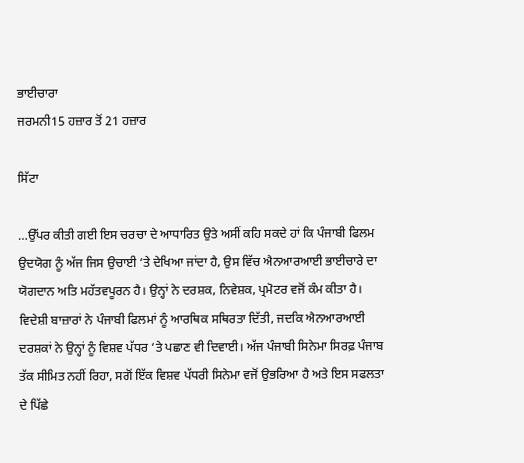ਭਾਈਚਾਰਾ
ਜਰਮਨੀ15 ਹਜ਼ਾਰ ਤੋਂ 21 ਹਜ਼ਾਰ

ਸਿੱਟਾ

…ਉੱਪਰ ਕੀਤੀ ਗਈ ਇਸ ਚਰਚਾ ਦੇ ਆਧਾਰਿਤ ਉਤੇ ਅਸੀਂ ਕਹਿ ਸਕਦੇ ਹਾਂ ਕਿ ਪੰਜਾਬੀ ਫਿਲਮ ਉਦਯੋਗ ਨੂੰ ਅੱਜ ਜਿਸ ਉਚਾਈ ‘ਤੇ ਦੇਖਿਆ ਜਾਂਦਾ ਹੈ, ਉਸ ਵਿੱਚ ਐਨਆਰਆਈ ਭਾਈਚਾਰੇ ਦਾ ਯੋਗਦਾਨ ਅਤਿ ਮਹੱਤਵਪੂਰਨ ਹੈ। ਉਨ੍ਹਾਂ ਨੇ ਦਰਸ਼ਕ, ਨਿਵੇਸ਼ਕ, ਪ੍ਰਮੋਟਰ ਵਜੋਂ ਕੰਮ ਕੀਤਾ ਹੈ। ਵਿਦੇਸ਼ੀ ਬਾਜ਼ਾਰਾਂ ਨੇ ਪੰਜਾਬੀ ਫਿਲਮਾਂ ਨੂੰ ਆਰਥਿਕ ਸਥਿਰਤਾ ਦਿੱਤੀ, ਜਦਕਿ ਐਨਆਰਆਈ ਦਰਸ਼ਕਾਂ ਨੇ ਉਨ੍ਹਾਂ ਨੂੰ ਵਿਸ਼ਵ ਪੱਧਰ ‘ਤੇ ਪਛਾਣ ਵੀ ਦਿਵਾਈ। ਅੱਜ ਪੰਜਾਬੀ ਸਿਨੇਮਾ ਸਿਰਫ਼ ਪੰਜਾਬ ਤੱਕ ਸੀਮਿਤ ਨਹੀਂ ਰਿਹਾ, ਸਗੋਂ ਇੱਕ ਵਿਸ਼ਵ ਪੱਧਰੀ ਸਿਨੇਮਾ ਵਜੋਂ ਉਭਰਿਆ ਹੈ ਅਤੇ ਇਸ ਸਫਲਤਾ ਦੇ ਪਿੱਛੇ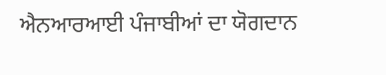ਐਨਆਰਆਈ ਪੰਜਾਬੀਆਂ ਦਾ ਯੋਗਦਾਨ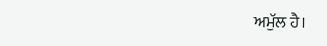ਅਮੁੱਲ ਹੈ।